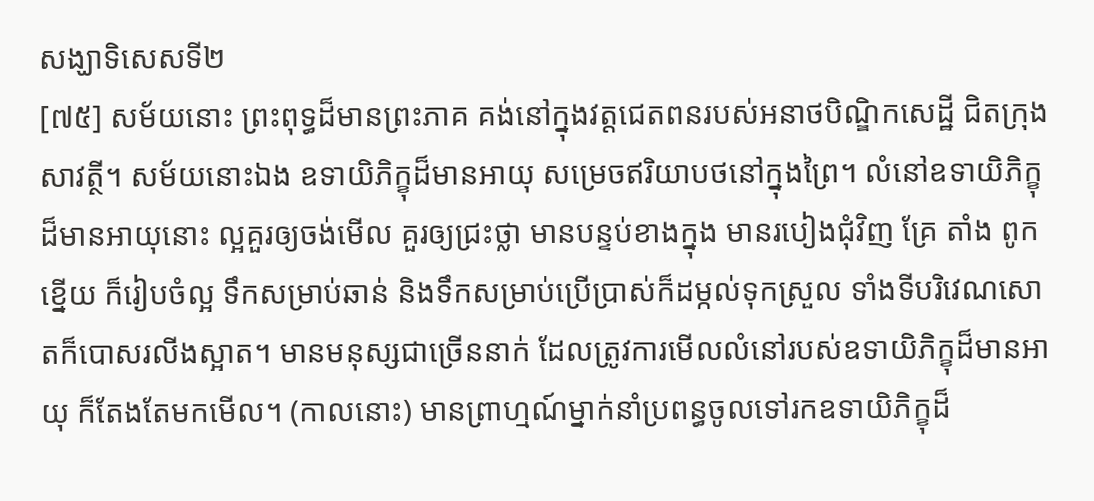សង្ឃាទិសេសទី២
[៧៥] សម័យនោះ ព្រះពុទ្ធដ៏មានព្រះភាគ គង់នៅក្នុងវត្តជេតពនរបស់អនាថបិណ្ឌិកសេដ្ឋី ជិតក្រុងសាវត្ថី។ សម័យនោះឯង ឧទាយិភិក្ខុដ៏មានអាយុ សម្រេចឥរិយាបថនៅក្នុងព្រៃ។ លំនៅឧទាយិភិក្ខុដ៏មានអាយុនោះ ល្អគួរឲ្យចង់មើល គួរឲ្យជ្រះថ្លា មានបន្ទប់ខាងក្នុង មានរបៀងជុំវិញ គ្រែ តាំង ពូក ខ្នើយ ក៏រៀបចំល្អ ទឹកសម្រាប់ឆាន់ និងទឹកសម្រាប់ប្រើប្រាស់ក៏ដម្កល់ទុកស្រួល ទាំងទីបរិវេណសោតក៏បោសរលីងស្អាត។ មានមនុស្សជាច្រើននាក់ ដែលត្រូវការមើលលំនៅរបស់ឧទាយិភិក្ខុដ៏មានអាយុ ក៏តែងតែមកមើល។ (កាលនោះ) មានព្រាហ្មណ៍ម្នាក់នាំប្រពន្ធចូលទៅរកឧទាយិភិក្ខុដ៏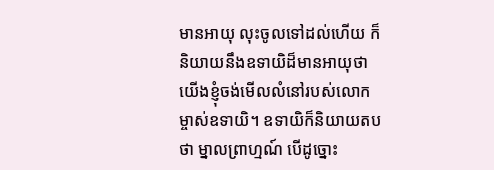មានអាយុ លុះចូលទៅដល់ហើយ ក៏និយាយនឹងឧទាយិដ៏មានអាយុថា យើងខ្ញុំចង់មើលលំនៅរបស់លោកម្ចាស់ឧទាយិ។ ឧទាយិក៏និយាយតបថា ម្នាលព្រាហ្មណ៍ បើដូច្នោះ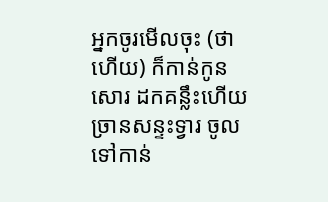អ្នកចូរមើលចុះ (ថាហើយ) ក៏កាន់កូនសោរ ដកគន្លឹះហើយច្រានសន្ទះទ្វារ ចូលទៅកាន់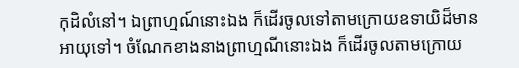កុដិលំនៅ។ ឯព្រាហ្មណ៍នោះឯង ក៏ដើរចូលទៅតាមក្រោយឧទាយិដ៏មានអាយុទៅ។ ចំណែកខាងនាងព្រាហ្មណីនោះឯង ក៏ដើរចូលតាមក្រោយ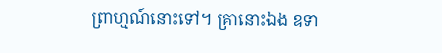ព្រាហ្មណ៍នោះទៅ។ គ្រានោះឯង ឧទា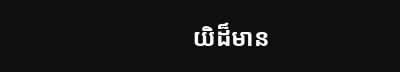យិដ៏មាន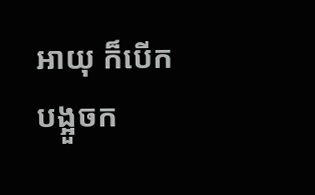អាយុ ក៏បើកបង្អួចក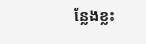ន្លែងខ្លះ